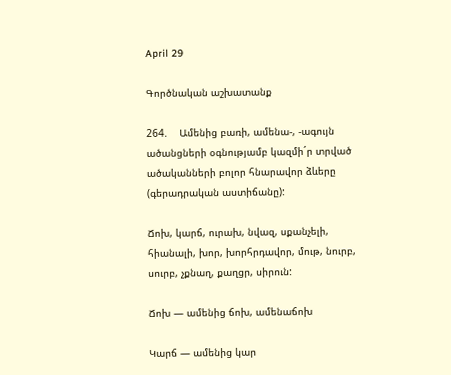April 29

Գործնական աշխատանք

264.    Ամենից բառի, ամենա-, -ագույն ածանցների օգնությամբ կազմի´ր տրված ածականների բոլոր հնարավոր ձևերը (գերադրական աստիճանը):

Ճոխ, կարճ, ուրախ, նվազ, սքանչելի, հիանալի, խոր, խորհրդավոր, մութ, նուրբ, սուրբ, չքնաղ, քաղցր, սիրուն:

Ճոխ — ամենից ճոխ, ամենաճոխ

Կարճ — ամենից կար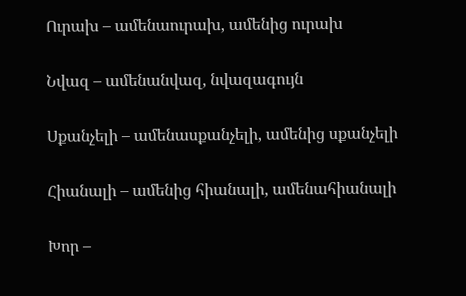Ուրախ – ամենաուրախ, ամենից ուրախ

Նվազ – ամենանվազ, նվազագույն

Սքանչելի – ամենասքանչելի, ամենից սքանչելի

Հիանալի – ամենից հիանալի, ամենահիանալի

Խոր –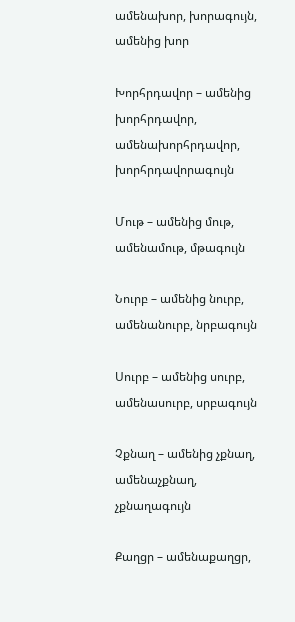ամենախոր, խորագույն, ամենից խոր

Խորհրդավոր – ամենից խորհրդավոր, ամենախորհրդավոր, խորհրդավորագույն

Մութ – ամենից մութ, ամենամութ, մթագույն

Նուրբ – ամենից նուրբ, ամենանուրբ, նրբագույն

Սուրբ – ամենից սուրբ, ամենասուրբ, սրբագույն

Չքնաղ – ամենից չքնաղ, ամենաչքնաղ, չքնաղագույն

Քաղցր – ամենաքաղցր,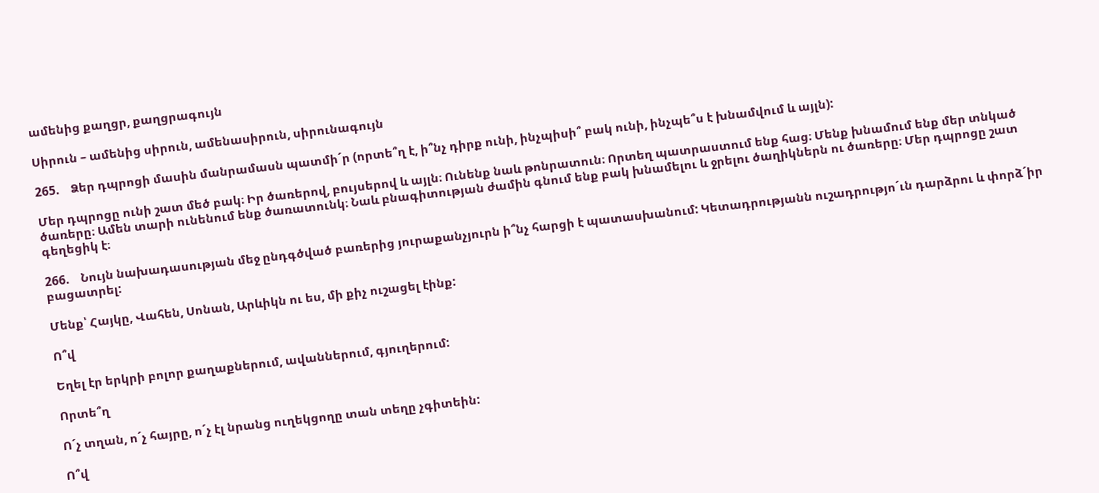ամենից քաղցր, քաղցրագույն

Սիրուն – ամենից սիրուն, ամենասիրուն, սիրունագույն

265.    Ձեր դպրոցի մասին մանրամասն պատմի´ր (որտե՞ղ է, ի՞նչ դիրք ունի, ինչպիսի՞ բակ ունի, ինչպե՞ս է խնամվում և այլն):

Մեր դպրոցը ունի շատ մեծ բակ։ Իր ծառերով, բույսերով և այլն։ Ունենք նաև թոնրատուն։ Որտեղ պատրաստում ենք հաց։ Մենք խնամում ենք մեր տնկած ծառերը։ Ամեն տարի ունենում ենք ծառատունկ։ Նաև բնագիտության ժամին գնում ենք բակ խնամելու և ջրելու ծաղիկներն ու ծառերը։ Մեր դպրոցը շատ գեղեցիկ է։

266.    Նույն նախադասության մեջ ընդգծված բառերից յուրաքանչյուրն ի՞նչ հարցի է պատասխանում: Կետադրությանն ուշադրությո´ւն դարձրու և փորձ´իր բացատրել:

Մենք՝ Հայկը, Վահեն, Սոնան, Արևիկն ու ես, մի քիչ ուշացել էինք:

Ո՞վ

Եղել էր երկրի բոլոր քաղաքներում, ավաններում, գյուղերում:

Որտե՞ղ

Ո´չ տղան, ո´չ հայրը, ո´չ էլ նրանց ուղեկցողը տան տեղը չգիտեին:

Ո՞վ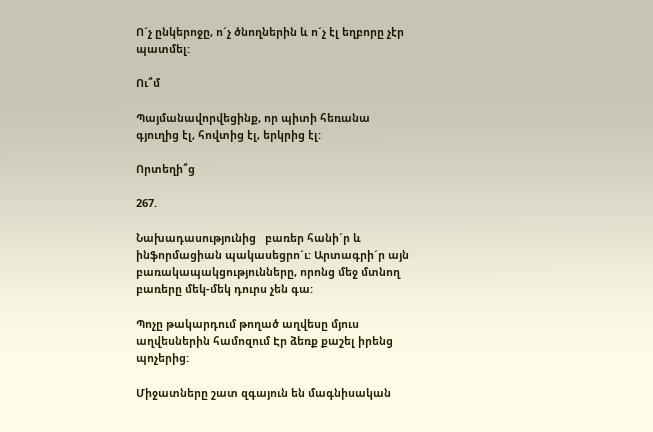Ո´չ ընկերոջը, ո´չ ծնողներին և ո´չ էլ եղբորը չէր պատմել:

Ու՞մ

Պայմանավորվեցինք, որ պիտի հեռանա գյուղից էլ, հովտից էլ, երկրից էլ:

Որտեղի՞ց

267.

Նախադասությունից   բառեր հանի´ր և ինֆորմացիան պակասեցրո´ւ: Արտագրի´ր այն բառակապակցությունները, որոնց մեջ մտնող բառերը մեկ-մեկ դուրս չեն գա:

Պոչը թակարդում թողած աղվեսը մյուս աղվեսներին համոզում Էր ձեռք քաշել իրենց պոչերից:

Միջատները շատ զգայուն են մագնիսական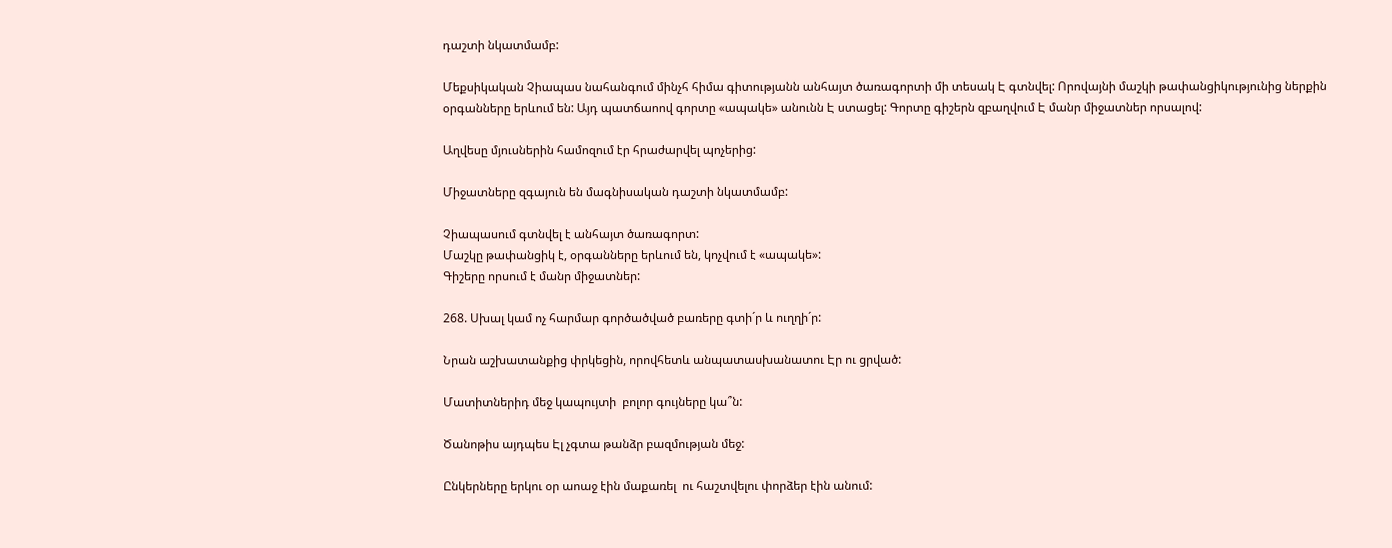դաշտի նկատմամբ:

Մեքսիկական Չիապաս նահանգում մինչհ հիմա գիտությանն անհայտ ծառագորտի մի տեսակ Է գտնվել: Որովայնի մաշկի թափանցիկությունից ներքին օրգանները երևում են: Այդ պատճաոով գորտը «ապակե» անունն Է ստացել: Գորտը գիշերն զբաղվում Է մանր միջատներ որսալով:

Աղվեսը մյուսներին համոզում էր հրաժարվել պոչերից:

Միջատները զգայուն են մագնիսական դաշտի նկատմամբ:

Չիապասում գտնվել է անհայտ ծառագորտ:
Մաշկը թափանցիկ է, օրգանները երևում են, կոչվում է «ապակե»:
Գիշերը որսում է մանր միջատներ:

268. Սխալ կամ ոչ հարմար գործածված բառերը գտի´ր և ուղղի´ր:

Նրան աշխատանքից փրկեցին, որովհետև անպատասխանատու Էր ու ցրված:

Մատիտներիդ մեջ կապույտի  բոլոր գույները կա՞ն:

Ծանոթիս այդպես Էլ չգտա թանձր բազմության մեջ:

Ընկերները երկու օր աոաջ էին մաքառել  ու հաշտվելու փորձեր էին անում: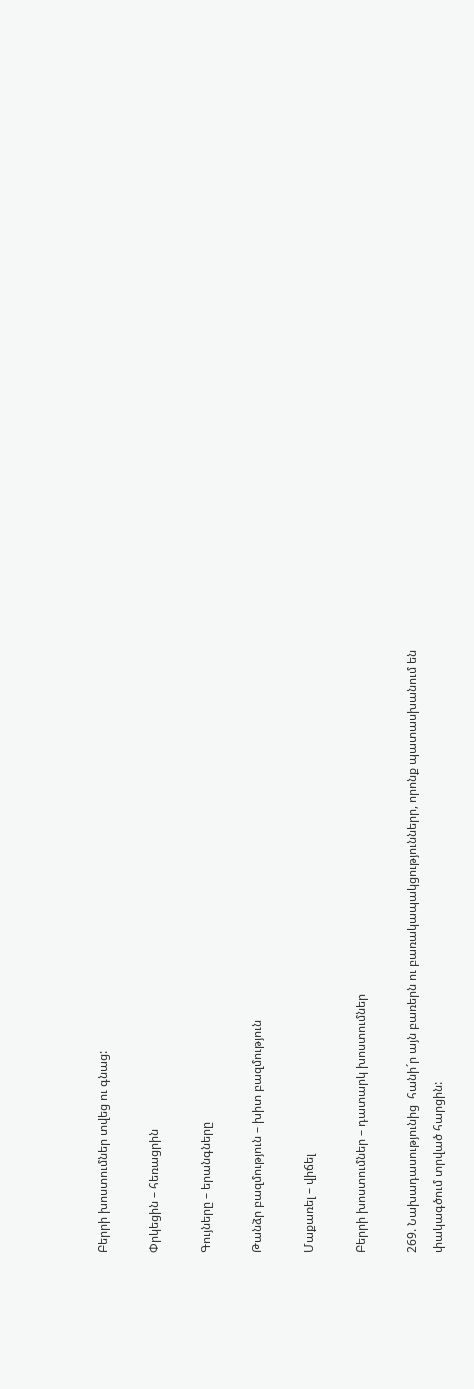Բերրի խոստումներ տվեց ու գնաց:

Փրկեցին – հեռացրին

Գույները – երանգները

Թանձր բազմություն – խիտ բազմություն

Մաքառել – վիճել

Բերրի խոստումներ – դատարկ խոստումներ

269. Նախադասությունից  հանի´ր այն բառերն ու բառակապակցություններր, որոնք պատասխանում են փակագծում տրված հարցին: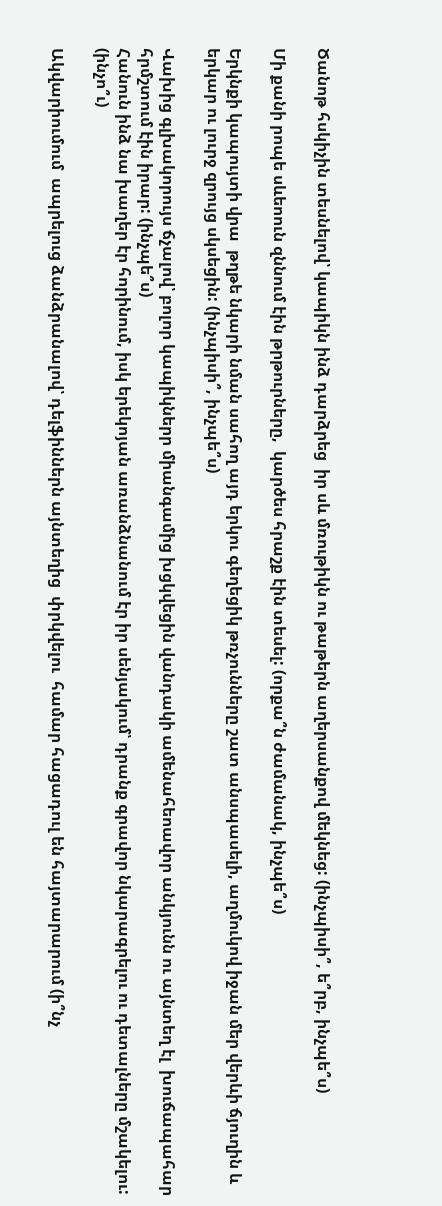Ծանոթ հսկիչին տեսնելով՝ կապիկն ինձ դարձրեց  իր սև մռութիկն ու թաթերն աղերսանքով մեկնեց: (ինչպիսի՞, ե՞րբ, ինչպե՞ս)

Մի քանի րոպե սևեոուն զննում էին թրթուրները,  կարծես հրաշք էին տեսել: (որքա՞ն ժամանակ, ինչպե՞ս)

Երկնքի կապույտի վրա  թղթե նկարի նման սահող այդ երկու գեղեցիկ թռչունները շատ անսպասելի, աղմուկով իջան մեր վերևի ճյուղին և երկար ու լուրջ զրույց սկսեցին: (ինչպիսի՞, ինչպե՞ս)

Վախից գլխակորույս ճչալով՝ բոլոր կապիկներր միանգամից խցկվեցին վանդակի ամենահեոավոր անկյունն ու այնտեղ էլ  խուճապահար հրմշտում էին իրար: (ինչպե՞ս)
Հանուն ինձ նա խաղեր էր հորինում, իսկ երեկոյան առանձնանում էր իր սենյակում՝ դրանք գրավոր նկարագրելու ու դետալները մշակելու: (ինչո՞ւ)

Ակվարիումում  ապրելուց ձանձրանալով՝ դելֆիններն այնտեղից  փրկվելու  համար հացադուլ են հայտարարում (ի՞նչ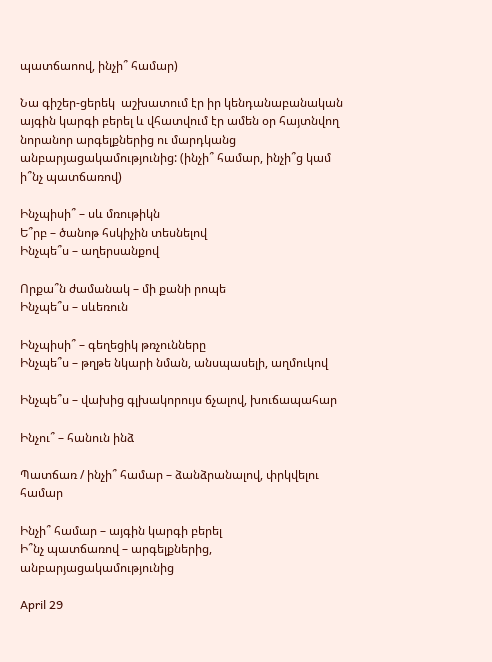պատճաոով, ինչի՞ համար)

Նա գիշեր-ցերեկ  աշխատում էր իր կենդանաբանական այգին կարգի բերել և վհատվում էր ամեն օր հայտնվող նորանոր արգելքներից ու մարդկանց անբարյացակամությունից: (ինչի՞ համար, ինչի՞ց կամ ի՞նչ պատճառով)

Ինչպիսի՞ – սև մռութիկն
Ե՞րբ – ծանոթ հսկիչին տեսնելով
Ինչպե՞ս – աղերսանքով

Որքա՞ն ժամանակ – մի քանի րոպե
Ինչպե՞ս – սևեռուն

Ինչպիսի՞ – գեղեցիկ թռչունները
Ինչպե՞ս – թղթե նկարի նման, անսպասելի, աղմուկով

Ինչպե՞ս – վախից գլխակորույս ճչալով, խուճապահար

Ինչու՞ – հանուն ինձ

Պատճառ / ինչի՞ համար – ձանձրանալով, փրկվելու համար

Ինչի՞ համար – այգին կարգի բերել
Ի՞նչ պատճառով – արգելքներից, անբարյացակամությունից

April 29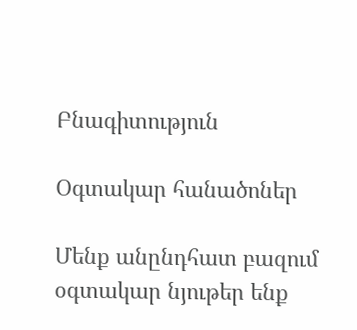Բնագիտություն

Օգտակար հանածոներ

Մենք անընդհատ բազում օգտակար նյութեր ենք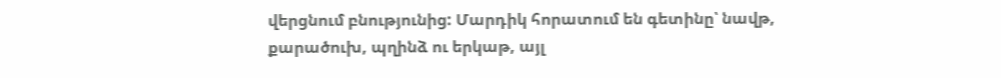վերցնում բնությունից: Մարդիկ հորատում են գետինը՝ նավթ, քարածուխ, պղինձ ու երկաթ, այլ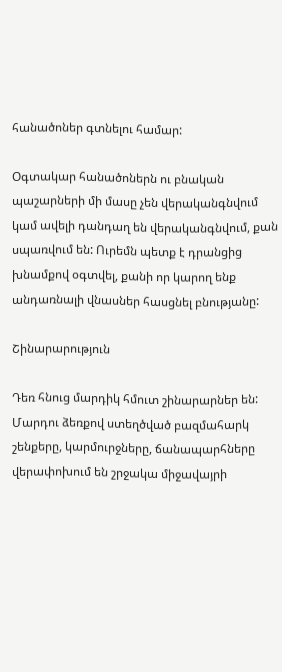հանածոներ գտնելու համար:

Օգտակար հանածոներն ու բնական պաշարների մի մասը չեն վերականգնվում կամ ավելի դանդաղ են վերականգնվում, քան սպառվում են: Ուրեմն պետք է դրանցից խնամքով օգտվել, քանի որ կարող ենք անդառնալի վնասներ հասցնել բնությանը:

Շինարարություն

Դեռ հնուց մարդիկ հմուտ շինարարներ են: Մարդու ձեռքով ստեղծված բազմահարկ շենքերը, կարմուրջները, ճանապարհները վերափոխում են շրջակա միջավայրի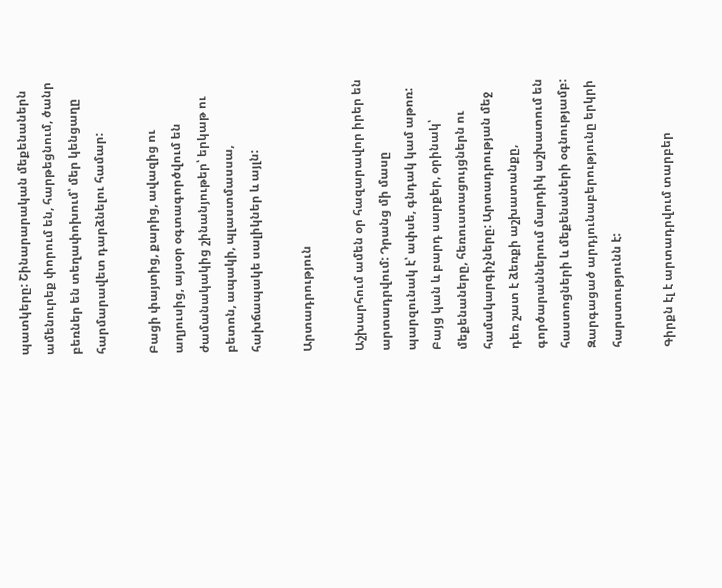պատկերը: Շինարարական մեքենաներն ամենուրեք փորում են, հարթեցնում, ծանր բեռներ են տեղափոխում՝ մեր կենցաղը հարմարավետ դարձնելու համար:

Բացի փայտից, քարից, ավազից ու աղյուսից, այսօր օգտագործվում են ժամանակակից շինանյութեր՝ երկաթ ու բետոն, ապակի, պլաստմասսա, հախճապակե սալիկներ և այլն:

Արտադրություն

Աշխարհում ամեն օր հազարավոր իրեր են արտադրվում: Դրանց մի մասը պարզունակ է՝ ափսե, գնդակ կամ աթոռ: Բայց կան և բարդ սարքեր, օրինակ՝ մեքենաները, հեռուստացույցներն ու համակարգիչները: Արտադրության մեջ դեռ շատ է ձեռքի աշխատանքը, գործարաններում մարդիկ աշխատում են հաստոցների և մեքենաների օգնությամբ: Զարգացած արդյունաբերությունը երկրի հարստությունն է:

Գիրքն էլ է արտադրվում տարբեր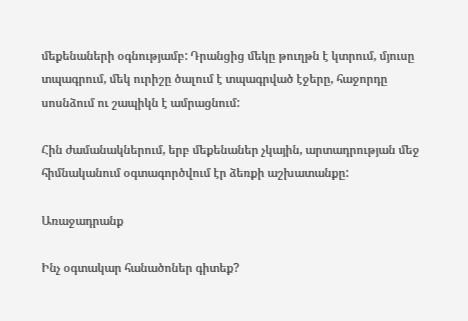մեքենաների օգնությամբ: Դրանցից մեկը թուղթն է կտրում, մյուսը տպագրում, մեկ ուրիշը ծալում է տպագրված էջերը, հաջորդը սոսնձում ու շապիկն է ամրացնում:

Հին ժամանակներում, երբ մեքենաներ չկային, արտադրության մեջ հիմնականում օգտագործվում էր ձեռքի աշխատանքը:

Առաջադրանք

Ինչ օգտակար հանածոներ գիտեք?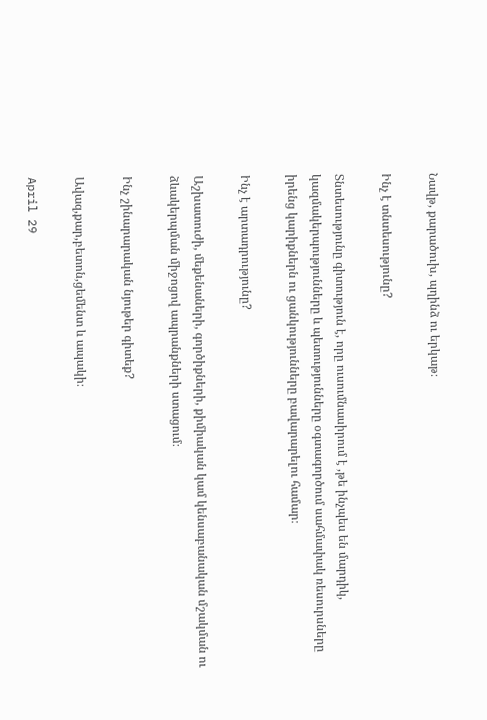Նավթ, քարածուխ, պղինձ ու երկաթ։

Ինչ է տնտեսությունը?

Տնտեսությունը գիտություն է, որը ուսումնասիրում է ,թե ինչպես են մարդիկ, կազմակերպությունները և պետությունները օգտագործում սահմափակ ռեսուրսները իրենց կարիքներն ու ցանկությունները բավարարելու համար։

Ինչ է արտադրությունը?

Աշխատուժի, մեքենաների, գործիքների, քիմիական կամ կենսաբանական մշակման ու ձևակերպման միջոցով ապրանքների ստացում։

Ինչ շինարարական նյութեր գիտեք?

Ավազ,քար,բետոն,ցեմենտ և ապակի։

April 29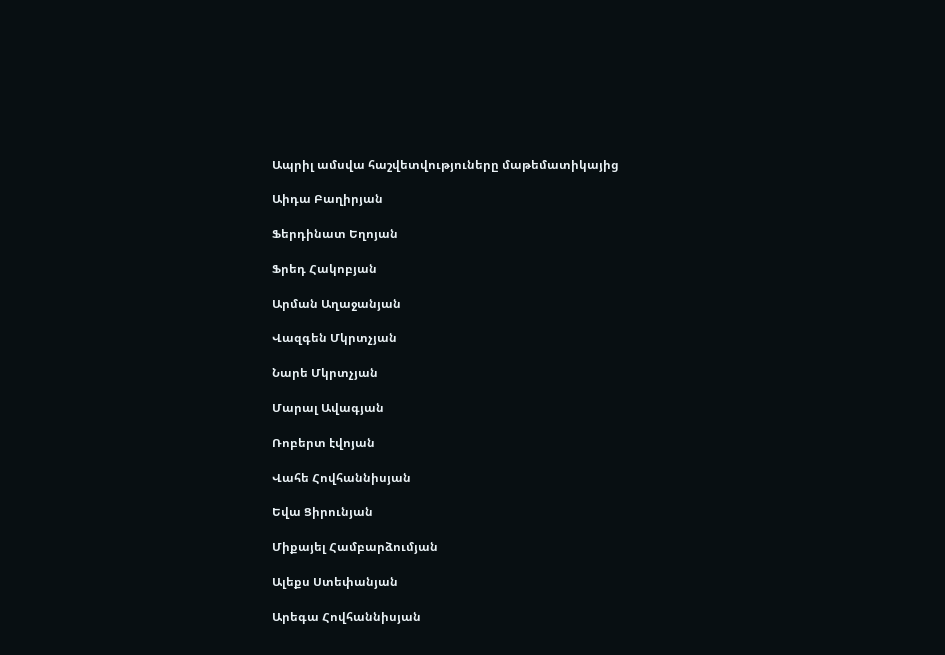Ապրիլ ամսվա հաշվետվություները մաթեմատիկայից

Աիդա Բաղիրյան

Ֆերդինատ Եղոյան

Ֆրեդ Հակոբյան

Արման Աղաջանյան

Վազգեն Մկրտչյան

Նարե Մկրտչյան

Մարալ Ավագյան

Ռոբերտ էվոյան

Վահե Հովհաննիսյան

Եվա Ցիրունյան

Միքայել Համբարձումյան

Ալեքս Ստեփանյան

Արեգա Հովհաննիսյան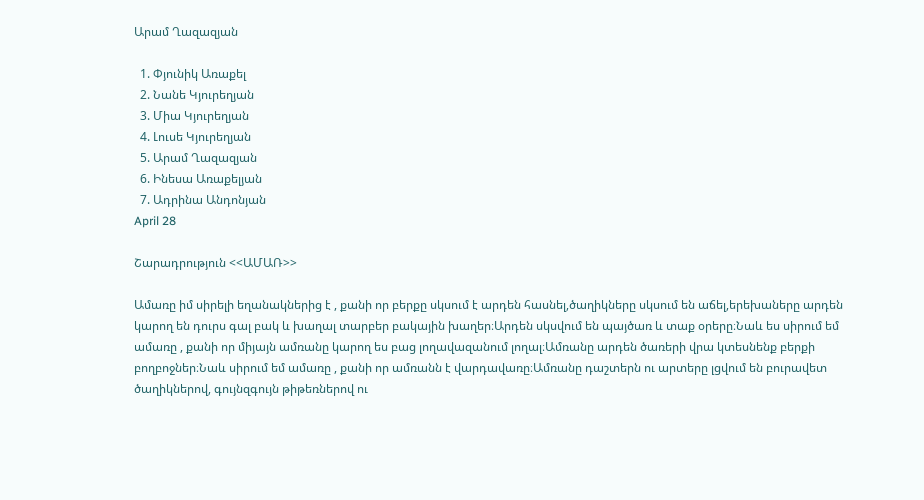Արամ Ղազազյան

  1. Փյունիկ Առաքել
  2. Նանե Կյուրեղյան
  3. Միա Կյուրեղյան
  4. Լուսե Կյուրեղյան
  5. Արամ Ղազազյան
  6. Ինեսա Առաքելյան
  7. Ադրինա Անդոնյան
April 28

Շարադրություն <<ԱՄԱՌ>>

Ամառը իմ սիրելի եղանակներից է , քանի որ բերքը սկսում է արդեն հասնել,ծաղիկները սկսում են աճել,երեխաները արդեն կարող են դուրս գալ բակ և խաղալ տարբեր բակային խաղեր։Արդեն սկսվում են պայծառ և տաք օրերը։Նաև ես սիրում եմ ամառը , քանի որ միյայն ամռանը կարող ես բաց լողավազանում լողալ։Ամռանը արդեն ծառերի վրա կտեսնենք բերքի բողբոջներ։Նաև սիրում եմ ամառը , քանի որ ամռանն է վարդավառը։Ամռանը դաշտերն ու արտերը լցվում են բուրավետ ծաղիկներով, գույնզգույն թիթեռներով ու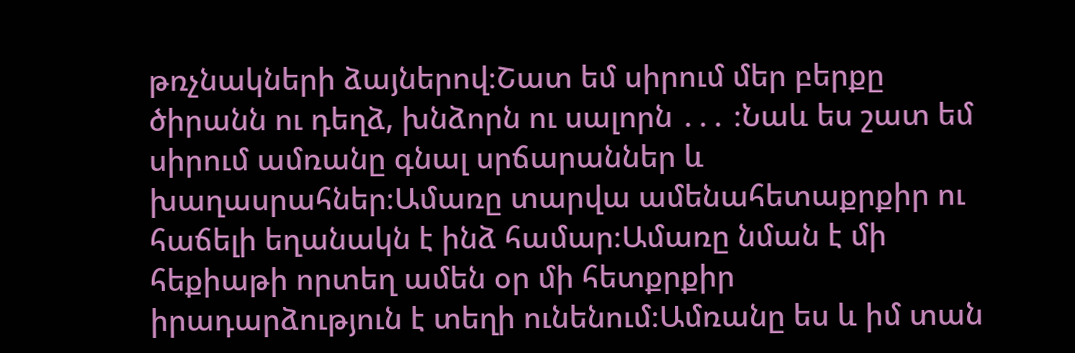թռչնակների ձայներով։Շատ եմ սիրում մեր բերքը ծիրանն ու դեղձ, խնձորն ու սալորն ․․․ ։Նաև ես շատ եմ սիրում ամռանը գնալ սրճարաններ և խաղասրահներ։Ամառը տարվա ամենահետաքրքիր ու հաճելի եղանակն է ինձ համար։Ամառը նման է մի հեքիաթի որտեղ ամեն օր մի հետքրքիր իրադարձություն է տեղի ունենում։Ամռանը ես և իմ տան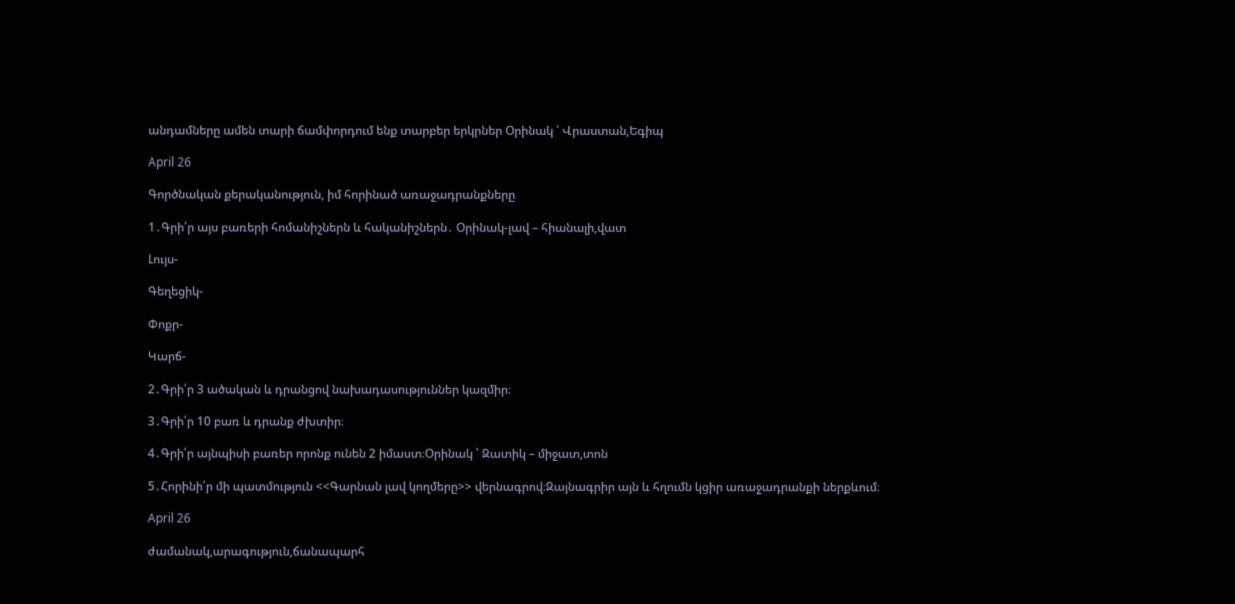անդամները ամեն տարի ճամփորդում ենք տարբեր երկրներ Օրինակ ՝ Վրաստան,Եգիպ

April 26

Գործնական քերականություն, իմ հորինած առաջադրանքները

1․Գրի՛ր այս բառերի հոմանիշներն և հականիշներն․ Օրինակ-լավ – հիանալի,վատ

Լույս-

Գեղեցիկ-

Փոքր-

Կարճ-

2․Գրի՛ր 3 ածական և դրանցով նախադասություններ կազմիր։

3․Գրի՛ր 10 բառ և դրանք ժխտիր։

4․Գրի՛ր այնպիսի բառեր որոնք ունեն 2 իմաստ։Օրինակ ՝ Զատիկ – միջատ,տոն

5․Հորինի՛ր մի պատմություն <<Գարնան լավ կողմերը>> վերնագրով։Զայնագրիր այն և հղումն կցիր առաջադրանքի ներքևում։

April 26

ժամանակ,արագություն,ճանապարհ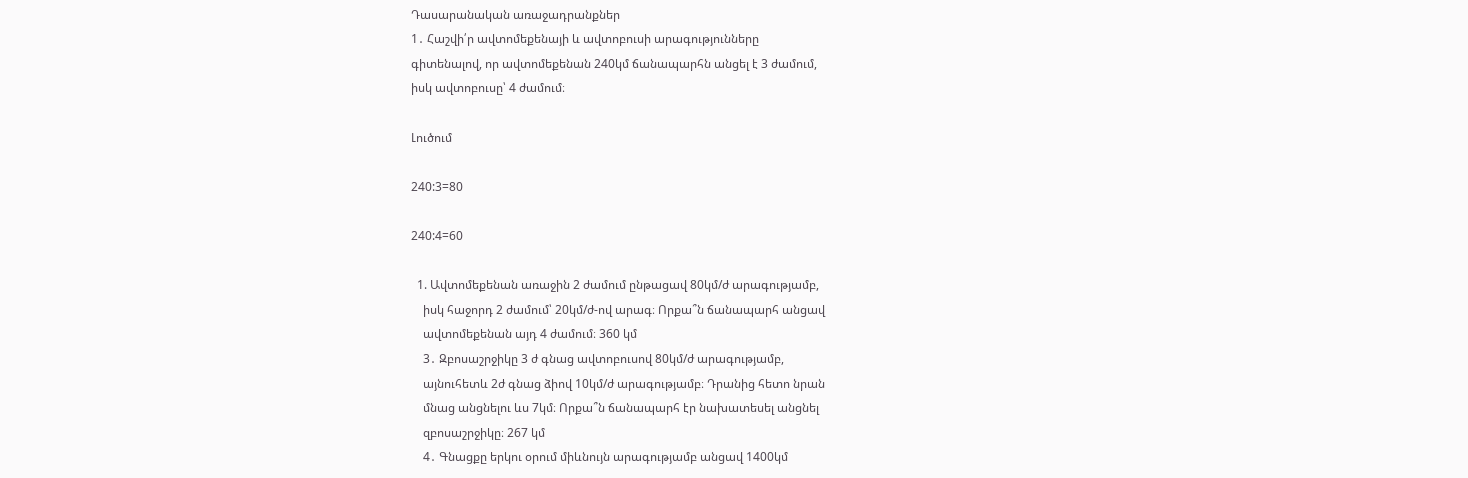Դասարանական առաջադրանքներ
1․ Հաշվի՛ր ավտոմեքենայի և ավտոբուսի արագությունները
գիտենալով, որ ավտոմեքենան 240կմ ճանապարհն անցել է 3 ժամում,
իսկ ավտոբուսը՝ 4 ժամում։

Լուծում

240:3=80

240:4=60

  1. Ավտոմեքենան առաջին 2 ժամում ընթացավ 80կմ/ժ արագությամբ,
    իսկ հաջորդ 2 ժամում՝ 20կմ/ժ-ով արագ։ Որքա՞ն ճանապարհ անցավ
    ավտոմեքենան այդ 4 ժամում։ 360 կմ
    3․ Զբոսաշրջիկը 3 ժ գնաց ավտոբուսով 80կմ/ժ արագությամբ,
    այնուհետև 2ժ գնաց ձիով 10կմ/ժ արագությամբ։ Դրանից հետո նրան
    մնաց անցնելու ևս 7կմ։ Որքա՞ն ճանապարհ էր նախատեսել անցնել
    զբոսաշրջիկը։ 267 կմ
    4․ Գնացքը երկու օրում միևնույն արագությամբ անցավ 1400կմ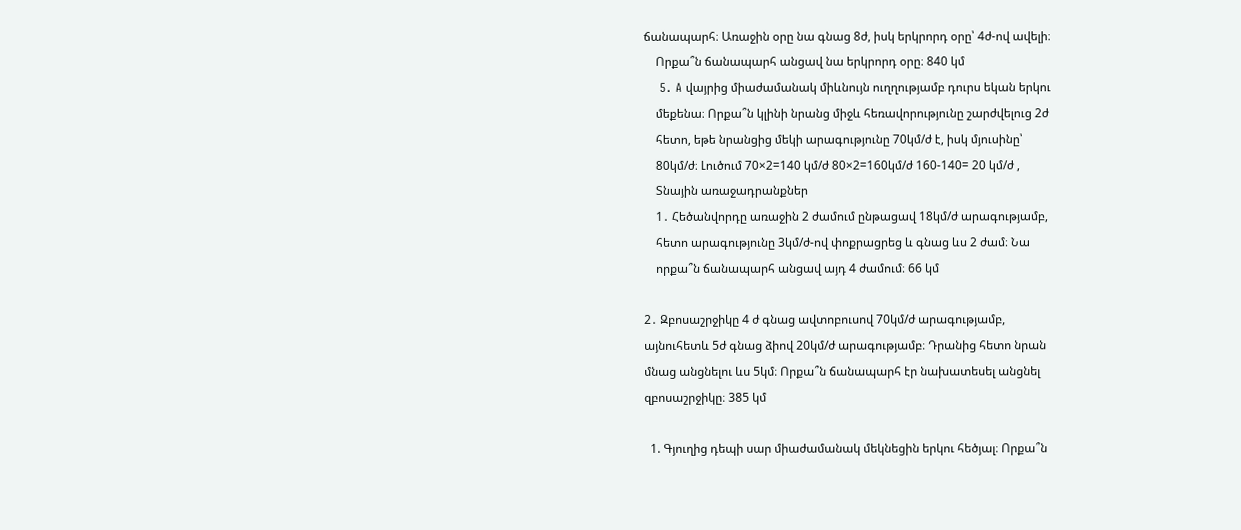ճանապարհ։ Առաջին օրը նա գնաց 8ժ, իսկ երկրորդ օրը՝ 4ժ-ով ավելի։
    Որքա՞ն ճանապարհ անցավ նա երկրորդ օրը։ 840 կմ
    5․ A վայրից միաժամանակ միևնույն ուղղությամբ դուրս եկան երկու
    մեքենա։ Որքա՞ն կլինի նրանց միջև հեռավորությունը շարժվելուց 2ժ
    հետո, եթե նրանցից մեկի արագությունը 70կմ/ժ է, իսկ մյուսինը՝
    80կմ/ժ։ Լուծում 70×2=140 կմ/ժ 80×2=160կմ/ժ 160-140= 20 կմ/ժ ,
    Տնային առաջադրանքներ
    1․ Հեծանվորդը առաջին 2 ժամում ընթացավ 18կմ/ժ արագությամբ,
    հետո արագությունը 3կմ/ժ-ով փոքրացրեց և գնաց ևս 2 ժամ։ Նա
    որքա՞ն ճանապարհ անցավ այդ 4 ժամում։ 66 կմ

2․ Զբոսաշրջիկը 4 ժ գնաց ավտոբուսով 70կմ/ժ արագությամբ,
այնուհետև 5ժ գնաց ձիով 20կմ/ժ արագությամբ։ Դրանից հետո նրան
մնաց անցնելու ևս 5կմ։ Որքա՞ն ճանապարհ էր նախատեսել անցնել
զբոսաշրջիկը։ 385 կմ

  1. Գյուղից դեպի սար միաժամանակ մեկնեցին երկու հեծյալ։ Որքա՞ն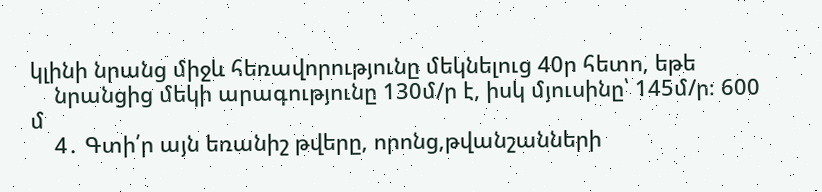կլինի նրանց միջև հեռավորությունը մեկնելուց 40ր հետո, եթե
    նրանցից մեկի արագությունը 130մ/ր է, իսկ մյուսինը՝ 145մ/ր։ 600 մ
    4․ Գտի՛ր այն եռանիշ թվերը, որոնց,թվանշանների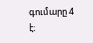գումարը 4 է։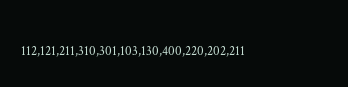112,121,211,310,301,103,130,400,220,202,211